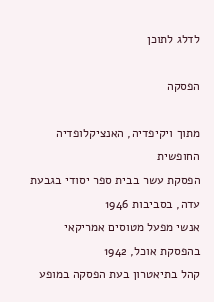לדלג לתוכן

הפסקה

מתוך ויקיפדיה, האנציקלופדיה החופשית
הפסקת עשר בבית ספר יסודי בגבעת עדה, בסביבות 1946
אנשי מפעל מטוסים אמריקאי בהפסקת אוכל, 1942
קהל בתיאטרון בעת הפסקה במופע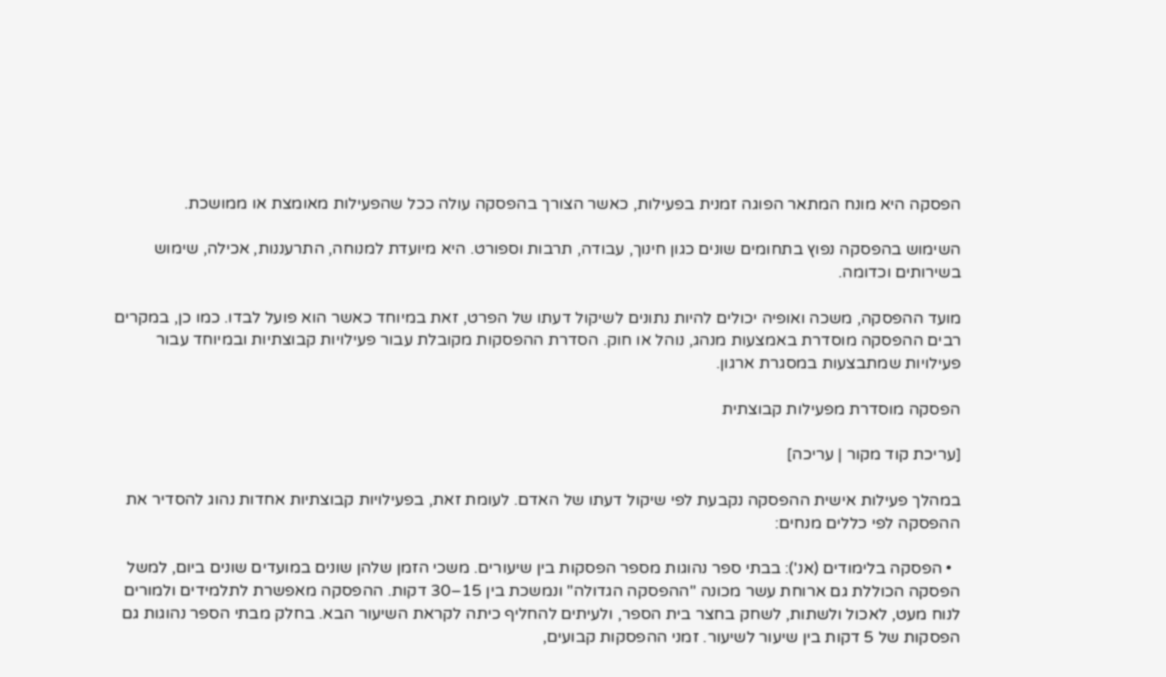הפסקה היא מונח המתאר הפוגה זמנית בפעילות, כאשר הצורך בהפסקה עולה ככל שהפעילות מאומצת או ממושכת.

השימוש בהפסקה נפוץ בתחומים שונים כגון חינוך, עבודה, תרבות וספורט. היא מיועדת למנוחה, התרעננות, אכילה, שימוש בשירותים וכדומה.

מועד ההפסקה, משכה ואופיה יכולים להיות נתונים לשיקול דעתו של הפרט, זאת במיוחד כאשר הוא פועל לבדו. כמו כן, במקרים רבים ההפסקה מוסדרת באמצעות מנהג, נוהל או חוק. הסדרת ההפסקות מקובלת עבור פעילויות קבוצתיות ובמיוחד עבור פעילויות שמתבצעות במסגרת ארגון.

הפסקה מוסדרת מפעילות קבוצתית

[עריכת קוד מקור | עריכה]

במהלך פעילות אישית ההפסקה נקבעת לפי שיקול דעתו של האדם. לעומת זאת, בפעילויות קבוצתיות אחדות נהוג להסדיר את ההפסקה לפי כללים מנחים:

  • הפסקה בלימודים (אנ'): בבתי ספר נהוגות מספר הפסקות בין שיעורים. משכי הזמן שלהן שונים במועדים שונים ביום, למשל הפסקה הכוללת גם ארוחת עשר מכונה "ההפסקה הגדולה" ונמשכת בין 15–30 דקות. ההפסקה מאפשרת לתלמידים ולמורים לנוח מעט, לאכול ולשתות, לשחק בחצר בית הספר, ולעיתים להחליף כיתה לקראת השיעור הבא. בחלק מבתי הספר נהוגות גם הפסקות של 5 דקות בין שיעור לשיעור. זמני ההפסקות קבועים,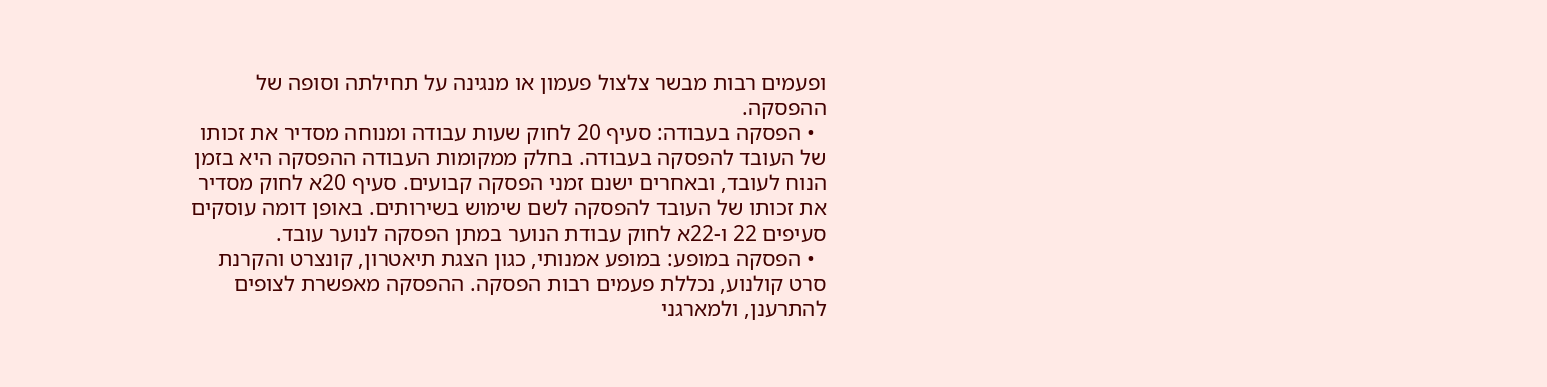ופעמים רבות מבשר צלצול פעמון או מנגינה על תחילתה וסופה של ההפסקה.
  • הפסקה בעבודה: סעיף 20 לחוק שעות עבודה ומנוחה מסדיר את זכותו של העובד להפסקה בעבודה. בחלק ממקומות העבודה ההפסקה היא בזמן הנוח לעובד, ובאחרים ישנם זמני הפסקה קבועים. סעיף 20א לחוק מסדיר את זכותו של העובד להפסקה לשם שימוש בשירותים. באופן דומה עוסקים סעיפים 22 ו-22א לחוק עבודת הנוער במתן הפסקה לנוער עובד.
  • הפסקה במופע: במופע אמנותי, כגון הצגת תיאטרון, קונצרט והקרנת סרט קולנוע, נכללת פעמים רבות הפסקה. ההפסקה מאפשרת לצופים להתרענן, ולמארגני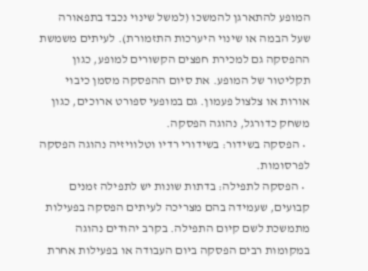המופע להתארגן להמשכו (למשל שינוי נכבד בתפאורה שעל הבמה או שינוי היערכות התזמורת). לעיתים משמשת ההפסקה גם למכירת חפצים הקשורים למופע, כגון תקליטור של המופע. את סיום ההפסקה מסמן כיבוי אורות או צלצול פעמון. גם במופעי ספורט ארוכים, כגון משחק כדורגל, נהוגה הפסקה.
  • הפסקה בשידור: בשידורי רדיו וטלוויזיה נהוגה הפסקה לפרסומות.
  • הפסקה לתפילה: בדתות שונות יש לתפילה זמנים קבועים, שעמידה בהם מצריכה לעיתים הפסקה בפעילות מתמשכת לשם קיום התפילה. בקרב יהודים נהוגה במקומות רבים הפסקה ביום העבודה או בפעילות אחרת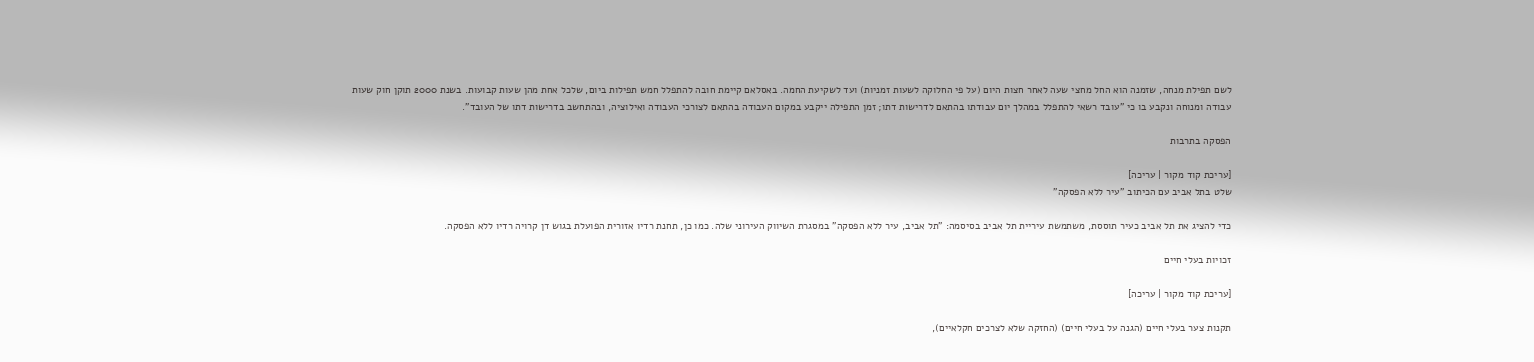לשם תפילת מנחה, שזמנה הוא החל מחצי שעה לאחר חצות היום (על פי החלוקה לשעות זמניות) ועד לשקיעת החמה. באסלאם קיימת חובה להתפלל חמש תפילות ביום, שלכל אחת מהן שעות קבועות. בשנת 2000 תוקן חוק שעות עבודה ומנוחה ונקבע בו כי "עובד רשאי להתפלל במהלך יום עבודתו בהתאם לדרישות דתו; זמן התפילה ייקבע במקום העבודה בהתאם לצורכי העבודה ואילוציה, ובהתחשב בדרישות דתו של העובד".

הפסקה בתרבות

[עריכת קוד מקור | עריכה]
שלט בתל אביב עם הכיתוב "עיר ללא הפסקה"

כדי להציג את תל אביב כעיר תוססת, משתמשת עיריית תל אביב בסיסמה: "תל אביב, עיר ללא הפסקה" במסגרת השיווק העירוני שלה. כמו כן, תחנת רדיו אזורית הפועלת בגוש דן קרויה רדיו ללא הפסקה.

זכויות בעלי חיים

[עריכת קוד מקור | עריכה]

תקנות צער בעלי חיים (הגנה על בעלי חיים) (החזקה שלא לצרכים חקלאיים),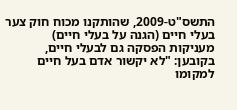התשס"ט-2009, שהותקנו מכוח חוק צער בעלי חיים (הגנה על בעלי חיים) מעניקות הפסקה גם לבעלי חיים, בקובען: "לא יקשור אדם בעל חיים למקומו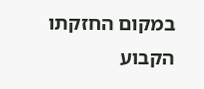במקום החזקתו הקבוע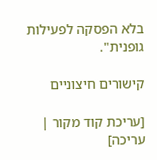בלא הפסקה לפעילות גופנית".

קישורים חיצוניים

[עריכת קוד מקור | עריכה]